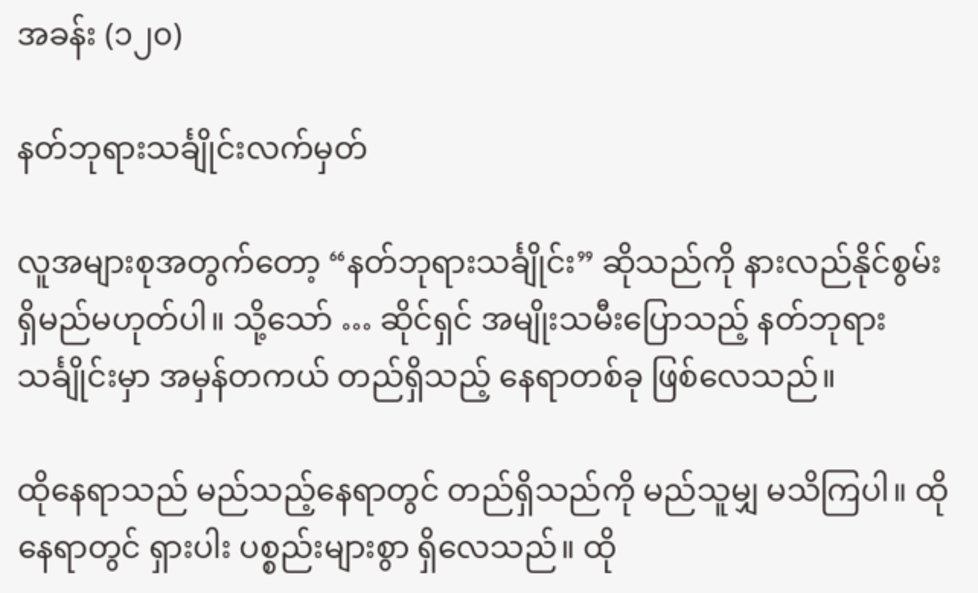အခန်း (၁၂၀)

နတ်ဘုရားသင်္ချိုင်းလက်မှတ်

လူအများစုအတွက်တော့ “နတ်ဘုရားသင်္ချိုင်း” ဆိုသည်ကို နားလည်နိုင်စွမ်း ရှိမည်မဟုတ်ပါ။ သို့သော် … ဆိုင်ရှင် အမျိုးသမီးပြောသည့် နတ်ဘုရားသင်္ချိုင်းမှာ အမှန်တကယ် တည်ရှိသည့် နေရာတစ်ခု ဖြစ်လေသည်။

ထိုနေရာသည် မည်သည့်နေရာတွင် တည်ရှိသည်ကို မည်သူမျှ မသိကြပါ။ ထိုနေရာတွင် ရှားပါး ပစ္စည်းများစွာ ရှိလေသည်။ ထို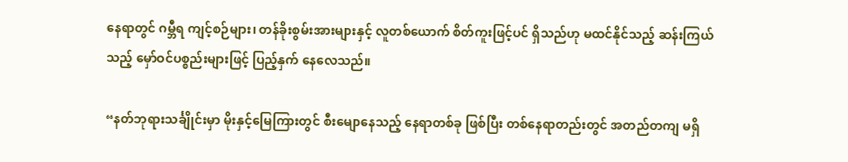နေရာတွင် ဂမ္ဘီရ ကျင့်စဉ်များ၊ တန်ခိုးစွမ်းအားများနှင့် လူတစ်ယောက် စိတ်ကူးဖြင့်ပင် ရှိသည်ဟု မထင်နိုင်သည့် ဆန်းကြယ်သည့် မှော်ဝင်ပစ္စည်းများဖြင့် ပြည့်နှက် နေလေသည်။

“နတ်ဘုရားသင်္ချိုင်းမှာ မိုးနှင့်မြေကြားတွင် စီးမျောနေသည့် နေရာတစ်ခု ဖြစ်ပြီး တစ်နေရာတည်းတွင် အတည်တကျ မရှိ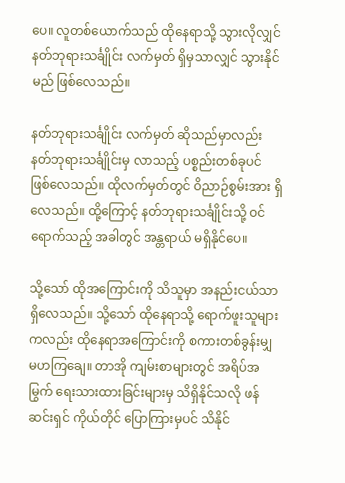ပေ။ လူတစ်ယောက်သည် ထိုနေရာသို့ သွားလိုလျှင် နတ်ဘုရားသင်္ချိုင်း လက်မှတ် ရှိမှသာလျှင် သွားနိုင်မည် ဖြစ်လေသည်။

နတ်ဘုရားသင်္ချိုင်း လက်မှတ် ဆိုသည်မှာလည်း နတ်ဘုရားသင်္ချိုင်းမှ လာသည့် ပစ္စည်းတစ်ခုပင် ဖြစ်လေသည်။ ထိုလက်မှတ်တွင် ဝိညာဉ်စွမ်းအား ရှိလေသည်။ ထို့ကြောင့် နတ်ဘုရားသင်္ချိုင်းသို့ ဝင်ရောက်သည့် အခါတွင် အန္တရာယ် မရှိနိုင်ပေ။

သို့သော် ထိုအကြောင်းကို သိသူမှာ အနည်းငယ်သာ ရှိလေသည်။ သို့သော် ထိုနေရာသို့ ရောက်ဖူးသူများကလည်း ထိုနေရာအကြောင်းကို စကားတစ်ခွန်းမျှ မဟကြချေ။ တာအို ကျမ်းစာများတွင် အရိပ်အမြွက် ရေးသားထားခြင်းများမှ သိရှိနိုင်သလို ဖန်ဆင်းရှင် ကိုယ်တိုင် ပြောကြားမှပင် သိနိုင်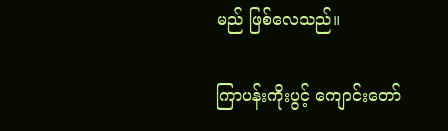မည် ဖြစ်လေသည်။

ကြာပန်းကိုးပွင့် ကျောင်းတော်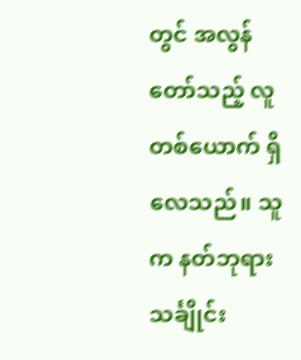တွင် အလွန်တော်သည့် လူတစ်ယောက် ရှိလေသည်။ သူက နတ်ဘုရားသင်္ချိုင်း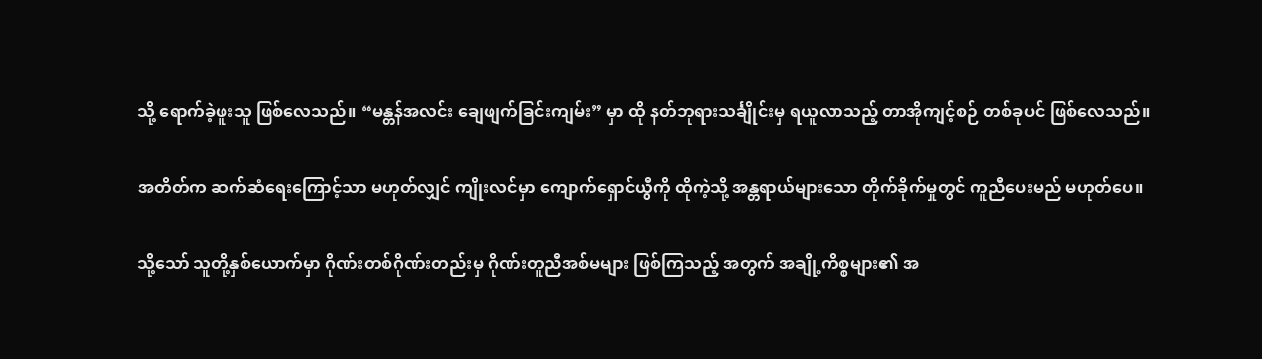သို့ ရောက်ခဲ့ဖူးသူ ဖြစ်လေသည်။ “မန္တန်အလင်း ချေဖျက်ခြင်းကျမ်း” မှာ ထို နတ်ဘုရားသင်္ချိုင်းမှ ရယူလာသည့် တာအိုကျင့်စဉ် တစ်ခုပင် ဖြစ်လေသည်။

အတိတ်က ဆက်ဆံရေးကြောင့်သာ မဟုတ်လျှင် ကျိုးလင်မှာ ကျောက်ရှောင်ယွီကို ထိုကဲ့သို့ အန္တရာယ်များသော တိုက်ခိုက်မှုတွင် ကူညီပေးမည် မဟုတ်ပေ။

သို့သော် သူတို့နှစ်ယောက်မှာ ဂိုဏ်းတစ်ဂိုဏ်းတည်းမှ ဂိုဏ်းတူညီအစ်မများ ဖြစ်ကြသည့် အတွက် အချို့ကိစ္စများ၏ အ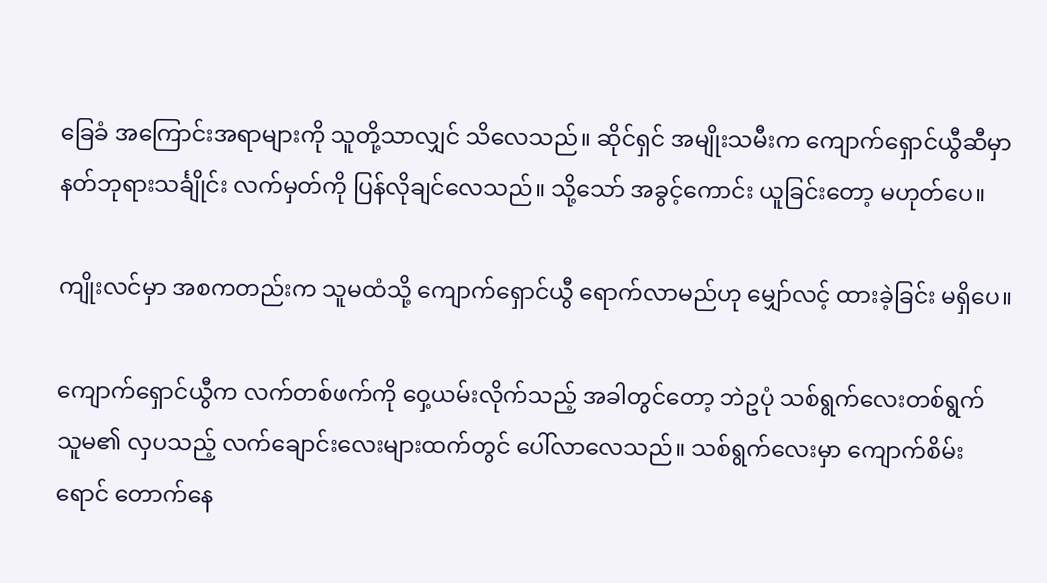ခြေခံ အကြောင်းအရာများကို သူတို့သာလျှင် သိလေသည်။ ဆိုင်ရှင် အမျိုးသမီးက ကျောက်ရှောင်ယွီဆီမှာ နတ်ဘုရားသင်္ချိုင်း လက်မှတ်ကို ပြန်လိုချင်လေသည်။ သို့သော် အခွင့်ကောင်း ယူခြင်းတော့ မဟုတ်ပေ။

ကျိုးလင်မှာ အစကတည်းက သူမထံသို့ ကျောက်ရှောင်ယွီ ရောက်လာမည်ဟု မျှော်လင့် ထားခဲ့ခြင်း မရှိပေ။

ကျောက်ရှောင်ယွီက လက်တစ်ဖက်ကို ဝှေ့ယမ်းလိုက်သည့် အခါတွင်တော့ ဘဲဥပုံ သစ်ရွက်လေးတစ်ရွက် သူမ၏ လှပသည့် လက်ချောင်းလေးများထက်တွင် ပေါ်လာလေသည်။ သစ်ရွက်လေးမှာ ကျောက်စိမ်းရောင် တောက်နေ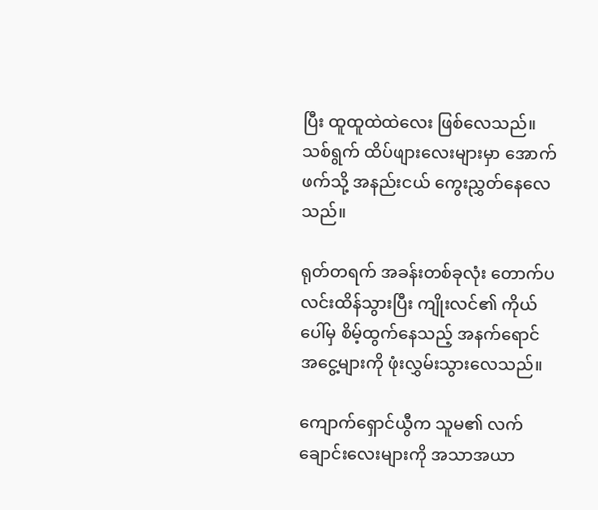ပြီး ထူထူထဲထဲလေး ဖြစ်လေသည်။ သစ်ရွက် ထိပ်ဖျားလေးများမှာ အောက်ဖက်သို့ အနည်းငယ် ကွေးညွှတ်နေလေသည်။

ရုတ်တရက် အခန်းတစ်ခုလုံး တောက်ပ လင်းထိန်သွားပြီး ကျိုးလင်၏ ကိုယ်ပေါ်မှ စိမ့်ထွက်နေသည့် အနက်ရောင် အငွေ့များကို ဖုံးလွှမ်းသွားလေသည်။

ကျောက်ရှောင်ယွီက သူမ၏ လက်ချောင်းလေးများကို အသာအယာ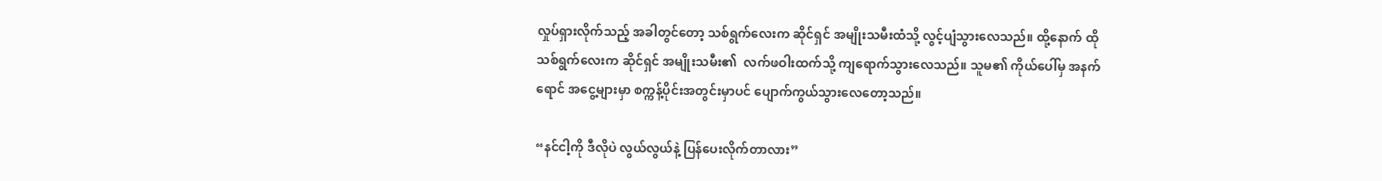လှုပ်ရှားလိုက်သည့် အခါတွင်တော့ သစ်ရွက်လေးက ဆိုင်ရှင် အမျိုးသမီးထံသို့ လွင့်ပျံသွားလေသည်။ ထို့နောက် ထိုသစ်ရွက်လေးက ဆိုင်ရှင် အမျိုးသမီး၏  လက်ဖဝါးထက်သို့ ကျရောက်သွားလေသည်။ သူမ၏ ကိုယ်ပေါ်မှ အနက်ရောင် အငွေ့များမှာ စက္ကန့်ပိုင်းအတွင်းမှာပင် ပျောက်ကွယ်သွားလေတော့သည်။

“နင်ငါ့ကို ဒီလိုပဲ လွယ်လွယ်နဲ့ ပြန်ပေးလိုက်တာလား”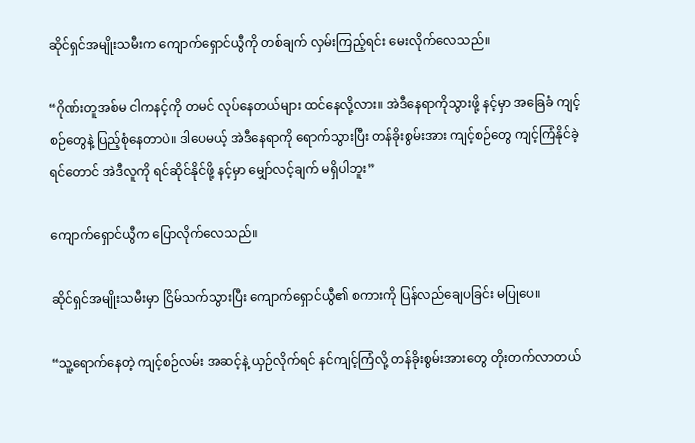ဆိုင်ရှင်အမျိုးသမီးက ကျောက်ရှောင်ယွီကို တစ်ချက် လှမ်းကြည့်ရင်း မေးလိုက်လေသည်။

“ဂိုဏ်းတူအစ်မ ငါကနင့်ကို တမင် လုပ်နေတယ်များ ထင်နေလို့လား။ အဲဒီနေရာကိုသွားဖို့ နင့်မှာ အခြေခံ ကျင့်စဉ်တွေနဲ့ ပြည့်စုံနေတာပဲ။ ဒါပေမယ့် အဲဒီနေရာကို ရောက်သွားပြီး တန်ခိုးစွမ်းအား ကျင့်စဉ်တွေ ကျင့်ကြံနိုင်ခဲ့ရင်တောင် အဲဒီလူကို ရင်ဆိုင်နိုင်ဖို့ နင့်မှာ မျှော်လင့်ချက် မရှိပါဘူး”

ကျောက်ရှောင်ယွီက ပြောလိုက်လေသည်။

ဆိုင်ရှင်အမျိုးသမီးမှာ ငြိမ်သက်သွားပြီး ကျောက်ရှောင်ယွီ၏ စကားကို ပြန်လည်ချေပခြင်း မပြုပေ။

“သူ့ရောက်နေတဲ့ ကျင့်စဉ်လမ်း အဆင့်နဲ့ ယှဉ်လိုက်ရင် နင်ကျင့်ကြံလို့ တန်ခိုးစွမ်းအားတွေ တိုးတက်လာတယ်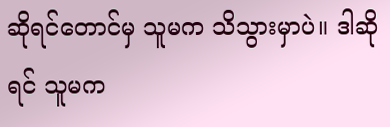ဆိုရင်တောင်မှ သူမက သိသွားမှာပဲ။ ဒါဆိုရင် သူမက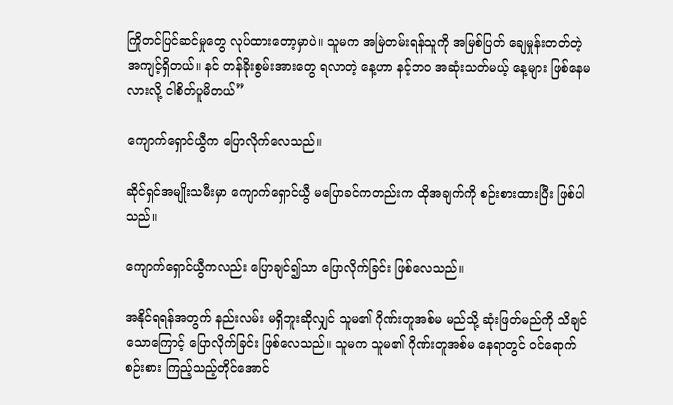ကြိုတင်ပြင်ဆင်မှုတွေ လုပ်ထားတော့မှာပဲ။ သူမက အမြဲတမ်းရန်သူကို အမြစ်ပြတ် ချေမှုန်းတတ်တဲ့ အကျင့်ရှိတယ်။ နင် တန်ခိုးစွမ်းအားတွေ ရလာတဲ့ နေ့ဟာ နင့်ဘဝ အဆုံးသတ်မယ့် နေ့များ ဖြစ်နေမလားလို့ ငါစိတ်ပူမိတယ်”

ကျောက်ရှောင်ယွီက ပြောလိုက်လေသည်။

ဆိုင်ရှင်အမျိုးသမီးမှာ ကျောက်ရှောင်ယွီ မပြောခင်ကတည်းက ထိုအချက်ကို စဉ်းစားထားပြီး ဖြစ်ပါသည်။

ကျောက်ရှောင်ယွီကလည်း ပြောချင်၍သာ ပြောလိုက်ခြင်း ဖြစ်လေသည်။

အနိုင်ရရန်အတွက် နည်းလမ်း မရှိဘူးဆိုလျှင် သူမ၏ ဂိုဏ်းတူအစ်မ မည်သို့ ဆုံးဖြတ်မည်ကို သိချင်သောကြောင့် ပြောလိုက်ခြင်း ဖြစ်လေသည်။ သူမက သူမ၏ ဂိုဏ်းတူအစ်မ နေရာတွင် ဝင်ရောက် စဉ်းစား ကြည့်သည့်တိုင်အောင်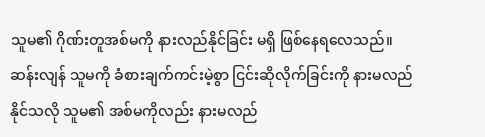သူမ၏ ဂိုဏ်းတူအစ်မကို နားလည်နိုင်ခြင်း မရှိ ဖြစ်နေရလေသည်။ ဆန်းလျန် သူမကို ခံစားချက်ကင်းမဲ့စွာ ငြင်းဆိုလိုက်ခြင်းကို နားမလည်နိုင်သလို သူမ၏ အစ်မကိုလည်း နားမလည်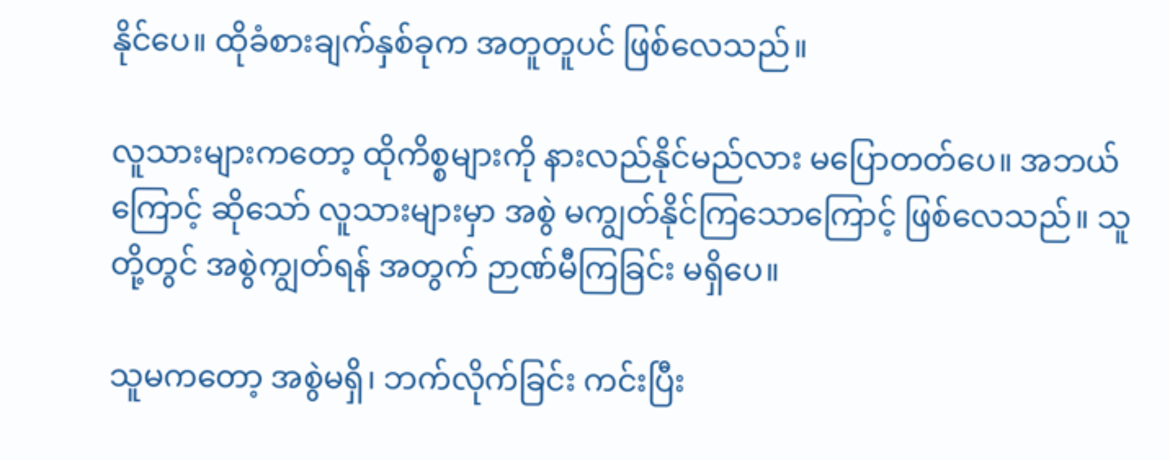နိုင်ပေ။ ထိုခံစားချက်နှစ်ခုက အတူတူပင် ဖြစ်လေသည်။

လူသားများကတော့ ထိုကိစ္စများကို နားလည်နိုင်မည်လား မပြောတတ်ပေ။ အဘယ်ကြောင့် ဆိုသော် လူသားများမှာ အစွဲ မကျွတ်နိုင်ကြသောကြောင့် ဖြစ်လေသည်။ သူတို့တွင် အစွဲကျွတ်ရန် အတွက် ဉာဏ်မီကြခြင်း မရှိပေ။

သူမကတော့ အစွဲမရှိ၊ ဘက်လိုက်ခြင်း ကင်းပြီး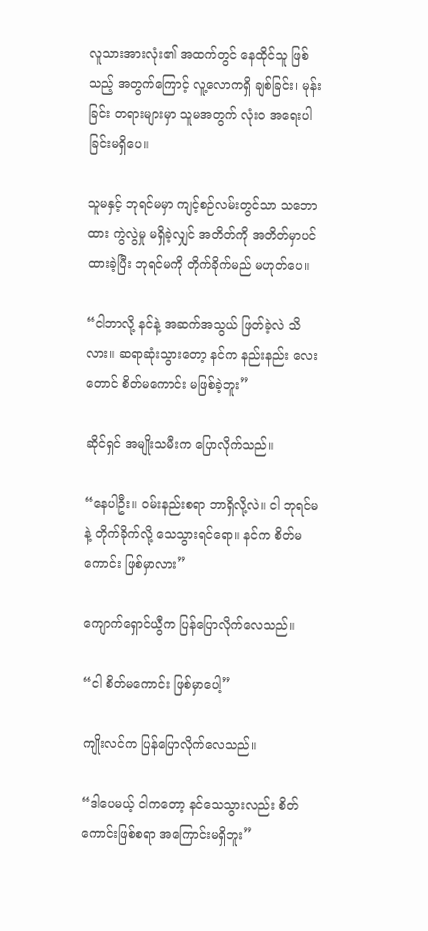လူသားအားလုံး၏ အထက်တွင် နေထိုင်သူ ဖြစ်သည့် အတွက်ကြောင့် လူ့လောကရှိ ချစ်ခြင်း၊ မုန်းခြင်း တရားများမှာ သူမအတွက် လုံး၀ အရေးပါခြင်းမရှိပေ။

သူမနှင့် ဘုရင်မမှာ ကျင့်စဉ်လမ်းတွင်သာ သဘောထား ကွဲလွဲမှု မရှိခဲ့လျှင် အတိတ်ကို အတိတ်မှာပင် ထားခဲ့ပြီး ဘုရင်မကို တိုက်ခိုက်မည် မဟုတ်ပေ။

“ငါဘာလို့ နင်နဲ့ အဆက်အသွယ် ဖြတ်ခဲ့လဲ သိလား။ ဆရာဆုံးသွားတော့ နင်က နည်းနည်း လေးတောင် စိတ်မကောင်း မဖြစ်ခဲ့ဘူး”

ဆိုင်ရှင် အမျိုးသမီးက ပြောလိုက်သည်။

“နေပါဦး။ ဝမ်းနည်းစရာ ဘာရှိလို့လဲ။ ငါ ဘုရင်မနဲ့ တိုက်ခိုက်လို့ သေသွားရင်ရော။ နင်က စိတ်မကောင်း ဖြစ်မှာလား”

ကျောက်ရှောင်ယွီက ပြန်ပြောလိုက်လေသည်။

“ငါ စိတ်မကောင်း ဖြစ်မှာပေါ့”

ကျိုးလင်က ပြန်ပြောလိုက်လေသည်။

“ဒါပေမယ့် ငါကတော့ နင်သေသွားလည်း စိတ်ကောင်းဖြစ်စရာ အကြောင်းမရှိဘူး”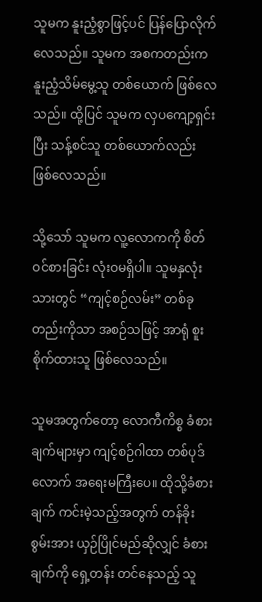သူမက နူးညံ့စွာဖြင့်ပင် ပြန်ပြောလိုက်လေသည်။ သူမက အစကတည်းက နူးညံ့သိမ်မွေ့သူ တစ်ယောက် ဖြစ်လေသည်။ ထို့ပြင် သူမက လှပကျော့ရှင်းပြီး သန့်စင်သူ တစ်ယောက်လည်း ဖြစ်လေသည်။

သို့သော် သူမက လူ့လောကကို စိတ်ဝင်စားခြင်း လုံးဝမရှိပါ။ သူမနှလုံးသားတွင် “ကျင့်စဉ်လမ်း” တစ်ခုတည်းကိုသာ အစဉ်သဖြင့် အာရုံ စူးစိုက်ထားသူ ဖြစ်လေသည်။

သူမအတွက်တော့ လောကီကိစ္စ ခံစားချက်များမှာ ကျင့်စဉ်ဂါထာ တစ်ပုဒ်လောက် အရေးမကြီးပေ။ ထိုသို့ခံစားချက် ကင်းမဲ့သည့်အတွက် တန်ခိုးစွမ်းအား ယှဉ်ပြိုင်မည်ဆိုလျှင် ခံစားချက်ကို ရှေ့တန်း တင်နေသည့် သူ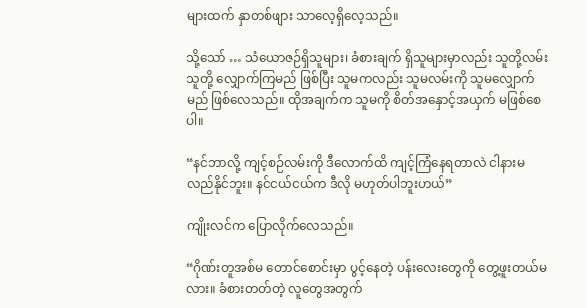များထက် နှာတစ်ဖျား သာလေ့ရှိလေ့သည်။

သို့သော် … သံယောဇဉ်ရှိသူများ၊ ခံစားချက် ရှိသူများမှာလည်း သူတို့လမ်း သူတို့ လျှောက်ကြမည် ဖြစ်ပြီး သူမကလည်း သူမလမ်းကို သူမလျှောက်မည် ဖြစ်လေသည်။ ထိုအချက်က သူမကို စိတ်အနှောင့်အယှက် မဖြစ်စေပါ။

“နင်ဘာလို့ ကျင့်စဉ်လမ်းကို ဒီလောက်ထိ ကျင့်ကြံနေရတာလဲ ငါနားမလည်နိုင်ဘူး။ နင်ငယ်ငယ်က ဒီလို မဟုတ်ပါဘူးဟယ်”

ကျိုးလင်က ပြောလိုက်လေသည်။

“ဂိုဏ်းတူအစ်မ တောင်စောင်းမှာ ပွင့်နေတဲ့ ပန်းလေးတွေကို တွေ့ဖူးတယ်မလား။ ခံစားတတ်တဲ့ လူတွေအတွက်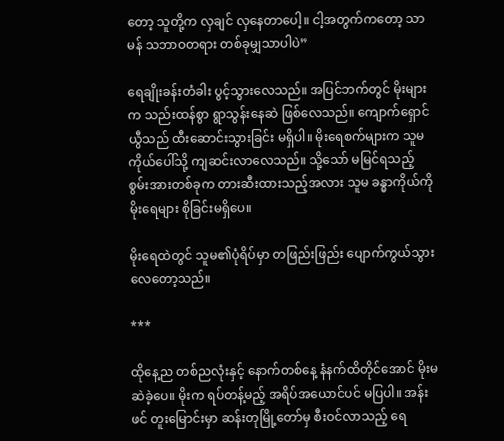တော့ သူတို့က လှချင် လှနေတာပေါ့။ ငါ့အတွက်ကတော့ သာမန် သဘာဝတရား တစ်ခုမျှသာပါပဲ”

ရေချိုးခန်းတံခါး ပွင့်သွားလေသည်။ အပြင်ဘက်တွင် မိုးများက သည်းထန်စွာ ရွာသွန်းနေဆဲ ဖြစ်လေသည်။ ကျောက်ရှောင်ယွီသည် ထီးဆောင်းသွားခြင်း မရှိပါ။ မိုးရေစက်များက သူမကိုယ်ပေါ်သို့ ကျဆင်းလာလေသည်။ သို့သော် မမြင်ရသည့် စွမ်းအားတစ်ခုက တားဆီးထားသည့်အလား သူမ ခန္ဓာကိုယ်ကို မိုးရေများ စိုခြင်းမရှိပေ။

မိုးရေထဲတွင် သူမ၏ပုံရိပ်မှာ တဖြည်းဖြည်း ပျောက်ကွယ်သွားလေတော့သည်။

***

ထိုနေ့ည တစ်ညလုံးနှင့် နောက်တစ်နေ့ နံနက်ထိတိုင်အောင် မိုးမဆဲခဲ့ပေ။ မိုးက ရပ်တန့်မည့် အရိပ်အယောင်ပင် မပြပါ။ အန်းဖင် တူးမြောင်းမှာ ဆန်းတုမြို့တော်မှ စီးဝင်လာသည့် ရေ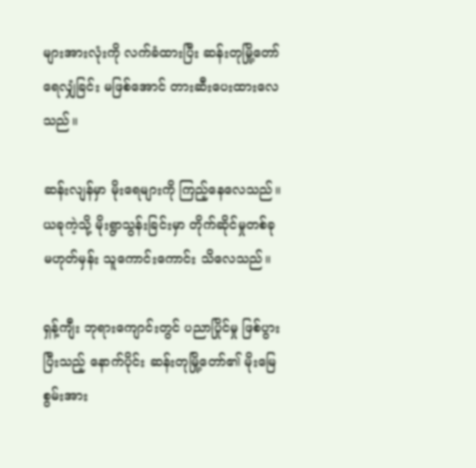များအားလုံးကို လက်ခံထားပြီး ဆန်းတုမြို့တော် ရေလျှံခြင်း မဖြစ်အောင် တားဆီးပေးထားလေသည်။

ဆန်းလျန်မှာ မိုးရေများကို ကြည့်နေလေသည်။ ယခုကဲ့သို့ မိုးရွာသွန်းခြင်းမှာ တိုက်ဆိုင်မှုတစ်ခု မဟုတ်မှန်း သူကောင်းကောင်း သိလေသည်။

ရှန့်ကျီး ဘုရားကျောင်းတွင် ပညာပြိုင်မှု ဖြစ်ပွားပြီးသည့် နောက်ပိုင်း ဆန်းတုမြို့တော်၏ မိုးမြေ စွမ်းအား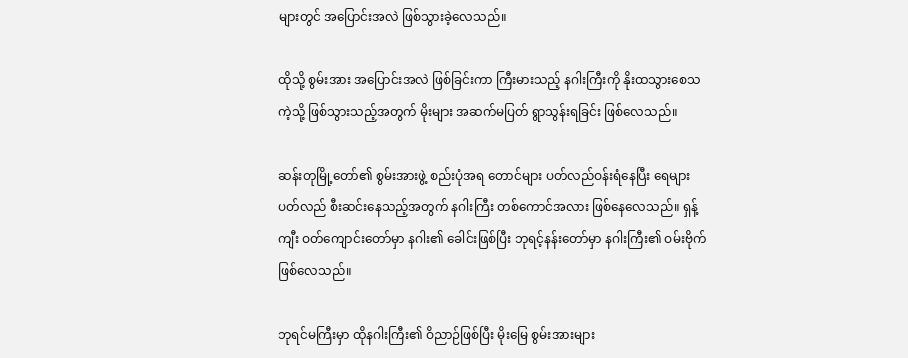များတွင် အပြောင်းအလဲ ဖြစ်သွားခဲ့လေသည်။

ထိုသို့ စွမ်းအား အပြောင်းအလဲ ဖြစ်ခြင်းကာ ကြီးမားသည့် နဂါးကြီးကို နိုးထသွားစေသကဲ့သို့ ဖြစ်သွားသည့်အတွက် မိုးများ အဆက်မပြတ် ရွာသွန်းရခြင်း ဖြစ်လေသည်။

ဆန်းတုမြို့တော်၏ စွမ်းအားဖွဲ့ စည်းပုံအရ တောင်များ ပတ်လည်ဝန်းရံနေပြီး ရေများ ပတ်လည် စီးဆင်းနေသည့်အတွက် နဂါးကြီး တစ်ကောင်အလား ဖြစ်နေလေသည်။ ရှန့်ကျီး ဝတ်ကျောင်းတော်မှာ နဂါး၏ ခေါင်းဖြစ်ပြီး ဘုရင့်နန်းတော်မှာ နဂါးကြီး၏ ဝမ်းဗိုက် ဖြစ်လေသည်။

ဘုရင်မကြီးမှာ ထိုနဂါးကြီး၏ ဝိညာဉ်ဖြစ်ပြီး မိုးမြေ စွမ်းအားများ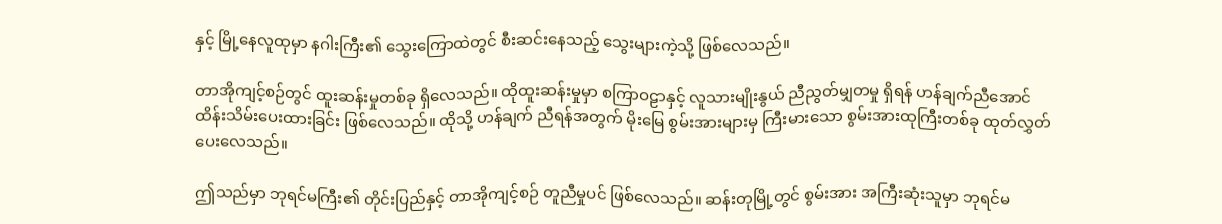နှင့် မြို့နေလူထုမှာ နဂါးကြီး၏ သွေးကြောထဲတွင် စီးဆင်းနေသည့် သွေးများကဲ့သို့ ဖြစ်လေသည်။

တာအိုကျင့်စဉ်တွင် ထူးဆန်းမှုတစ်ခု ရှိလေသည်။ ထိုထူးဆန်းမှုမှာ စကြာဝဠာနှင့် လူသားမျိုးနွယ် ညီညွတ်မျှတမှု ရှိရန် ဟန်ချက်ညီအောင် ထိန်းသိမ်းပေးထားခြင်း ဖြစ်လေသည်။ ထိုသို့ ဟန်ချက် ညီရန်အတွက် မိုးမြေ စွမ်းအားများမှ ကြီးမားသော စွမ်းအားထုကြီးတစ်ခု ထုတ်လွှတ် ပေးလေသည်။

ဤသည်မှာ ဘုရင်မကြီး၏ တိုင်းပြည်နှင့် တာအိုကျင့်စဉ် တူညီမှုပင် ဖြစ်လေသည်။ ဆန်းတုမြို့တွင် စွမ်းအား အကြီးဆုံးသူမှာ ဘုရင်မ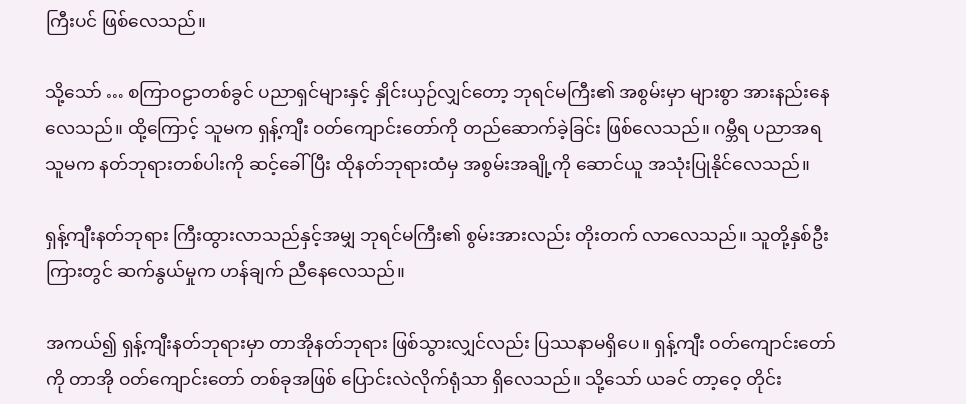ကြီးပင် ဖြစ်လေသည်။

သို့သော် … စကြာဝဠာတစ်ခွင် ပညာရှင်များနှင့် နှိုင်းယှဉ်လျှင်တော့ ဘုရင်မကြီး၏ အစွမ်းမှာ များစွာ အားနည်းနေလေသည်။ ထို့ကြောင့် သူမက ရှန့်ကျီး ဝတ်ကျောင်းတော်ကို တည်ဆောက်ခဲ့ခြင်း ဖြစ်လေသည်။ ဂမ္ဘီရ ပညာအရ သူမက နတ်ဘုရားတစ်ပါးကို ဆင့်ခေါ်ပြီး ထိုနတ်ဘုရားထံမှ အစွမ်းအချို့ကို ဆောင်ယူ အသုံးပြုနိုင်လေသည်။

ရှန့်ကျီးနတ်ဘုရား ကြီးထွားလာသည်နှင့်အမျှ ဘုရင်မကြီး၏ စွမ်းအားလည်း တိုးတက် လာလေသည်။ သူတို့နှစ်ဦးကြားတွင် ဆက်နွယ်မှုက ဟန်ချက် ညီနေလေသည်။

အကယ်၍ ရှန့်ကျီးနတ်ဘုရားမှာ တာအိုနတ်ဘုရား ဖြစ်သွားလျှင်လည်း ပြဿနာမရှိပေ။ ရှန့်ကျီး ဝတ်ကျောင်းတော်ကို တာအို ဝတ်ကျောင်းတော် တစ်ခုအဖြစ် ပြောင်းလဲလိုက်ရုံသာ ရှိလေသည်။ သို့သော် ယခင် တာ့ဝေ့ တိုင်း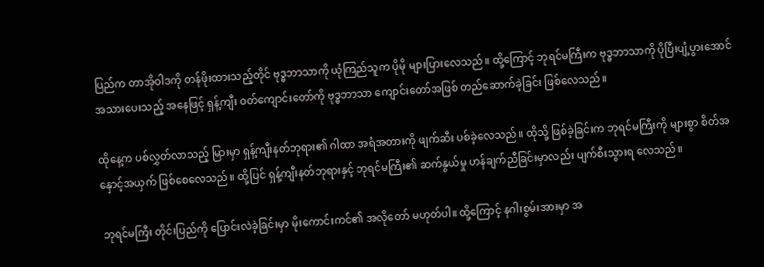ပြည်က တာအိုဝါဒကို တန်ဖိုးထားသည့်တိုင် ဗုဒ္ဓဘာသာကို ယုံကြည်သူက ပိုမို များပြားလေသည်။ ထို့ကြောင့် ဘုရင်မကြီးက ဗုဒ္ဓဘာသာကို ပိုပြီးပျံ့ပွားအောင် အသားပေးသည့် အနေဖြင့် ရှန့်ကျီး ဝတ်ကျောင်းတော်ကို ဗုဒ္ဓဘာသာ ကျောင်းတော်အဖြစ် တည်ဆောက်ခဲ့ခြင်း ဖြစ်လေသည်။

ထိုနေ့က ပစ်လွှတ်လာသည့် မြားမှာ ရှန့်ကျီးနတ်ဘုရား၏ ဂါထာ အရံအတားကို ဖျက်ဆီး ပစ်ခဲ့လေသည်။ ထိုသို့ ဖြစ်ခဲ့ခြင်းက ဘုရင်မကြီးကို များစွာ စိတ်အနှောင့်အယှက် ဖြစ်စေလေသည်။ ထို့ပြင် ရှန့်ကျီးနတ်ဘုရားနှင့် ဘုရင်မကြီး၏ ဆက်နွယ်မှု ဟန်ချက်ညီခြင်းမှာလည်း ပျက်စီးသွားရ လေသည်။

ဘုရင်မကြီး တိုင်းပြည်ကို ပြောင်းလဲခဲ့ခြင်းမှာ မိုးကောင်းကင်၏ အလိုတော် မဟုတ်ပါ။ ထို့ကြောင့် နဂါးစွမ်းအားမှာ အ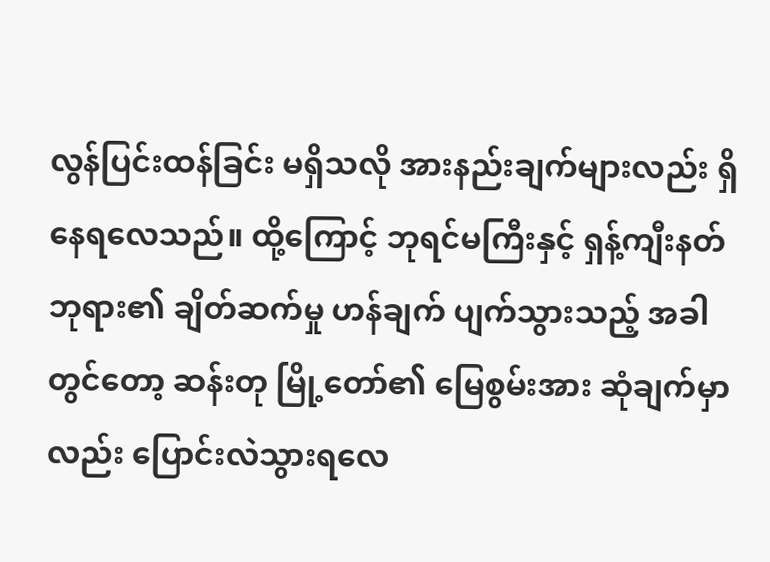လွန်ပြင်းထန်ခြင်း မရှိသလို အားနည်းချက်များလည်း ရှိနေရလေသည်။ ထို့ကြောင့် ဘုရင်မကြီးနှင့် ရှန့်ကျီးနတ်ဘုရား၏ ချိတ်ဆက်မှု ဟန်ချက် ပျက်သွားသည့် အခါတွင်တော့ ဆန်းတု မြို့တော်၏ မြေစွမ်းအား ဆုံချက်မှာလည်း ပြောင်းလဲသွားရလေ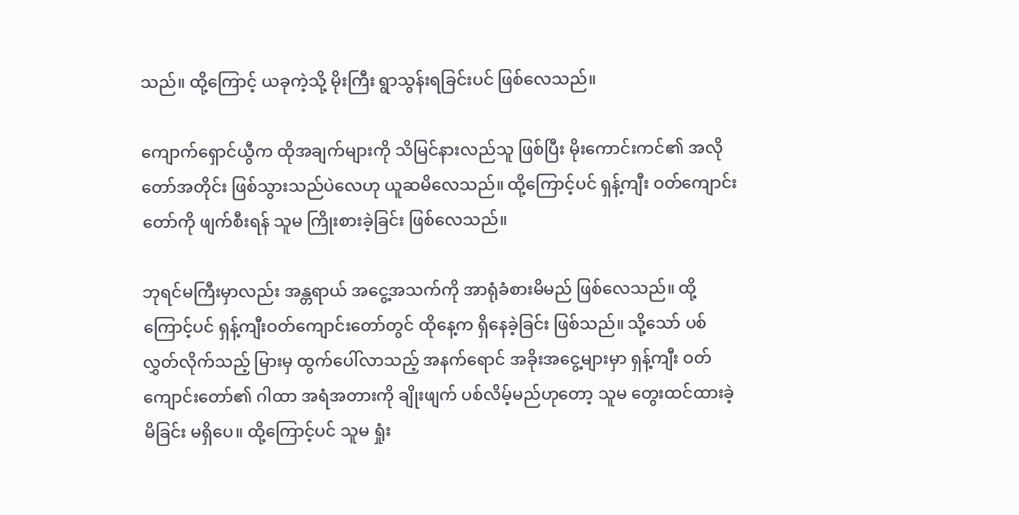သည်။ ထို့ကြောင့် ယခုကဲ့သို့ မိုးကြီး ရွာသွန်းရခြင်းပင် ဖြစ်လေသည်။

ကျောက်ရှောင်ယွီက ထိုအချက်များကို သိမြင်နားလည်သူ ဖြစ်ပြီး မိုးကောင်းကင်၏ အလိုတော်အတိုင်း ဖြစ်သွားသည်ပဲလေဟု ယူဆမိလေသည်။ ထို့ကြောင့်ပင် ရှန့်ကျီး ဝတ်ကျောင်းတော်ကို ဖျက်စီးရန် သူမ ကြိုးစားခဲ့ခြင်း ဖြစ်လေသည်။

ဘုရင်မကြီးမှာလည်း အန္တရာယ် အငွေ့အသက်ကို အာရုံခံစားမိမည် ဖြစ်လေသည်။ ထို့ကြောင့်ပင် ရှန့်ကျီးဝတ်ကျောင်းတော်တွင် ထိုနေ့က ရှိနေခဲ့ခြင်း ဖြစ်သည်။ သို့သော် ပစ်လွှတ်လိုက်သည့် မြားမှ ထွက်ပေါ်လာသည့် အနက်ရောင် အခိုးအငွေ့များမှာ ရှန့်ကျီး ဝတ်ကျောင်းတော်၏ ဂါထာ အရံအတားကို ချိုးဖျက် ပစ်လိမ့်မည်ဟုတော့ သူမ တွေးထင်ထားခဲ့မိခြင်း မရှိပေ။ ထို့ကြောင့်ပင် သူမ ရှုံး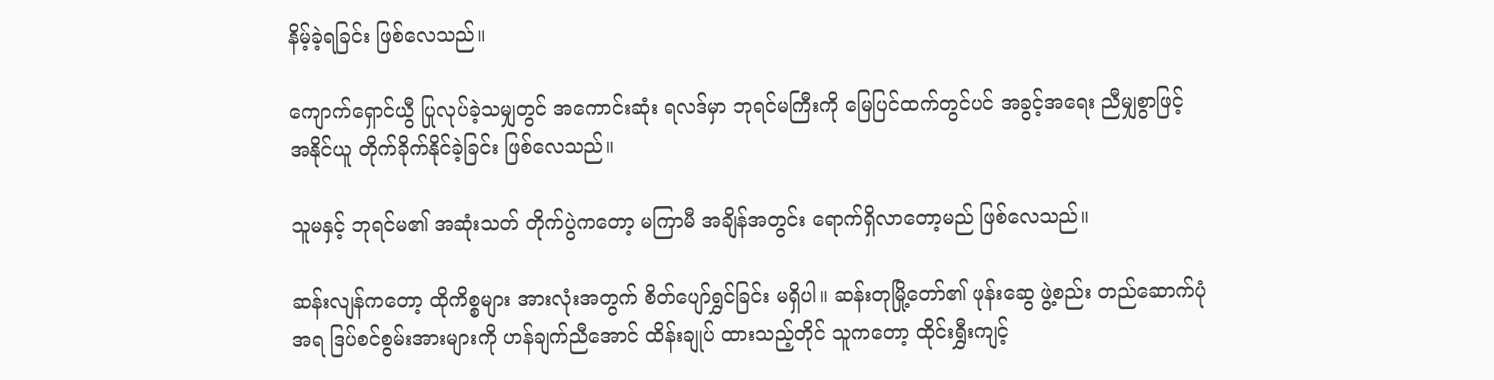နိမ့်ခဲ့ရခြင်း ဖြစ်လေသည်။

ကျောက်ရှောင်ယွီ ပြုလုပ်ခဲ့သမျှတွင် အကောင်းဆုံး ရလဒ်မှာ ဘုရင်မကြီးကို မြေပြင်ထက်တွင်ပင် အခွင့်အရေး ညီမျှစွာဖြင့် အနိုင်ယူ တိုက်ခိုက်နိုင်ခဲ့ခြင်း ဖြစ်လေသည်။

သူမနှင့် ဘုရင်မ၏ အဆုံးသတ် တိုက်ပွဲကတော့ မကြာမီ အချိန်အတွင်း ရောက်ရှိလာတော့မည် ဖြစ်လေသည်။

ဆန်းလျန်ကတော့ ထိုကိစ္စများ အားလုံးအတွက် စိတ်ပျော်ရွှင်ခြင်း မရှိပါ။ ဆန်းတုမြို့တော်၏ ဖုန်းဆွေ ဖွဲ့စည်း တည်ဆောက်ပုံအရ ဒြပ်စင်စွမ်းအားများကို ဟန်ချက်ညီအောင် ထိန်းချုပ် ထားသည့်တိုင် သူကတော့ ထိုင်းရွှီးကျင့်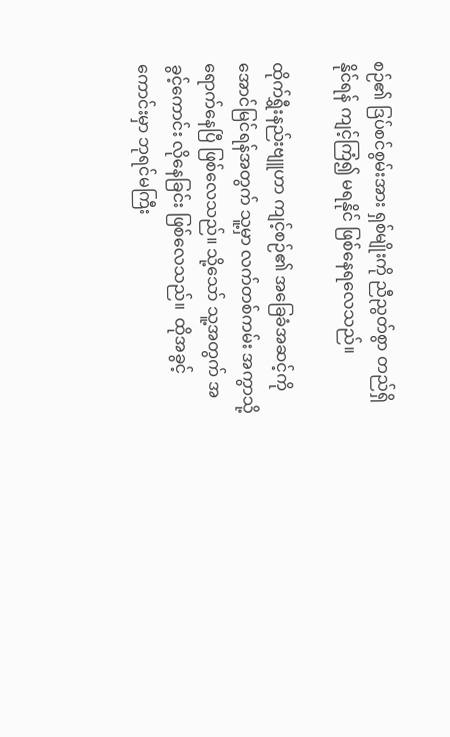စဉ်၏ ဒြပ်စင်စွမ်းအား ရှစ်မျိုးကို ညီညွတ်စွာ တည်ရှိနိုင်ရန် ကျင့်ကြံ၍ မရနိုင် ဖြစ်နေရလေသည်။

ထိုက်ရွှီးနည်းဗျူဟာ ကျင့်စဉ်၏ အခြေခံအဆင့်ကို အောင်မြင်ရန်အတွက် သူ့မှာ လက်တစ်ကမ်း အကွာသို့ ရောက်နေပြီ ဖြစ်လေသည်။ သို့သော် သူ့အတွက် အခွင့်ကောင်း လိုနေခြင်း ဖြစ်လေသည်။  ထိုအခွင့်ကောင်းမှာ ဘုရင်မကြီး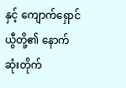နှင့် ကျောက်ရှောင်ယွီတို့၏ နောက်ဆုံးတိုက်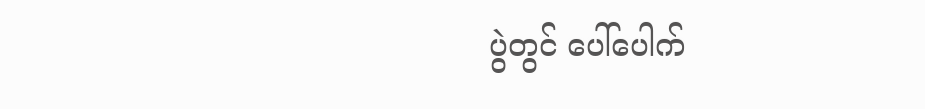ပွဲတွင် ပေါ်ပေါက်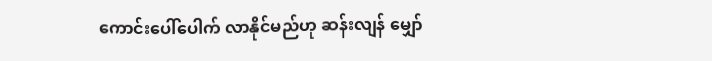ကောင်းပေါ်ပေါက် လာနိုင်မည်ဟု ဆန်းလျန် မျှော်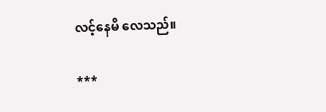လင့်နေမိ လေသည်။

***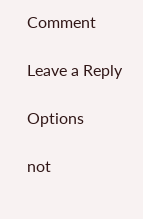Comment

Leave a Reply

Options

not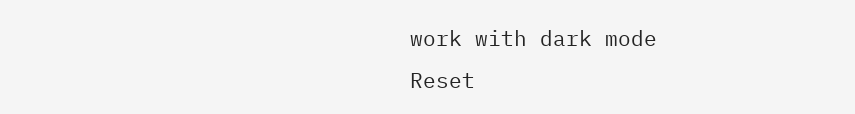work with dark mode
Reset